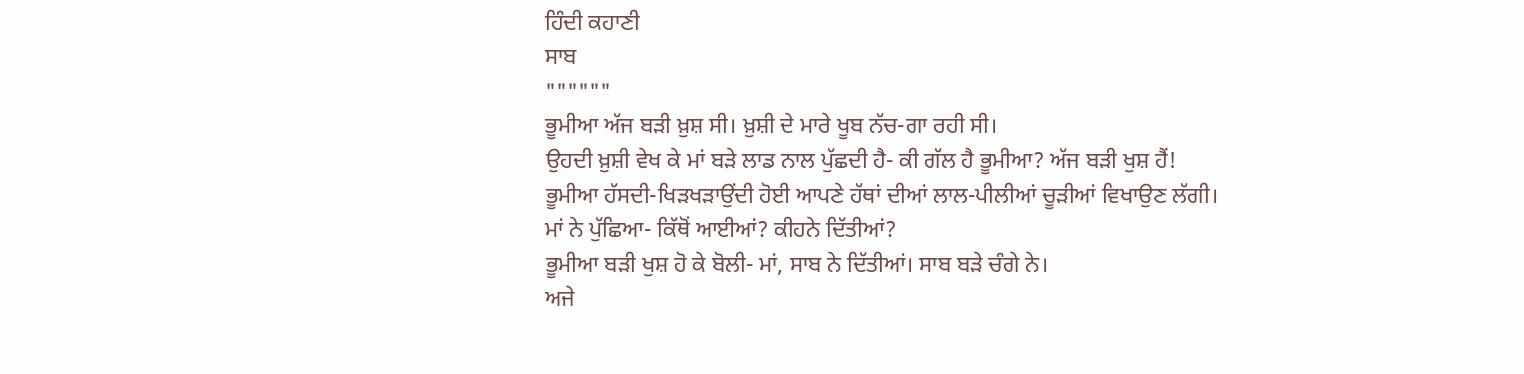ਹਿੰਦੀ ਕਹਾਣੀ
ਸਾਬ
""""""
ਭੂਮੀਆ ਅੱਜ ਬੜੀ ਖ਼ੁਸ਼ ਸੀ। ਖ਼ੁਸ਼ੀ ਦੇ ਮਾਰੇ ਖੂਬ ਨੱਚ-ਗਾ ਰਹੀ ਸੀ।
ਉਹਦੀ ਖ਼ੁਸ਼ੀ ਵੇਖ ਕੇ ਮਾਂ ਬੜੇ ਲਾਡ ਨਾਲ ਪੁੱਛਦੀ ਹੈ- ਕੀ ਗੱਲ ਹੈ ਭੂਮੀਆ? ਅੱਜ ਬੜੀ ਖੁਸ਼ ਹੈਂ!
ਭੂਮੀਆ ਹੱਸਦੀ-ਖਿੜਖੜਾਉਂਦੀ ਹੋਈ ਆਪਣੇ ਹੱਥਾਂ ਦੀਆਂ ਲਾਲ-ਪੀਲੀਆਂ ਚੂੜੀਆਂ ਵਿਖਾਉਣ ਲੱਗੀ।
ਮਾਂ ਨੇ ਪੁੱਛਿਆ- ਕਿੱਥੋਂ ਆਈਆਂ? ਕੀਹਨੇ ਦਿੱਤੀਆਂ?
ਭੂਮੀਆ ਬੜੀ ਖੁਸ਼ ਹੋ ਕੇ ਬੋਲੀ- ਮਾਂ, ਸਾਬ ਨੇ ਦਿੱਤੀਆਂ। ਸਾਬ ਬੜੇ ਚੰਗੇ ਨੇ।
ਅਜੇ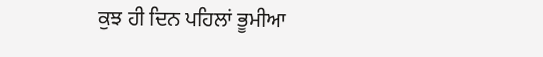ਕੁਝ ਹੀ ਦਿਨ ਪਹਿਲਾਂ ਭੂਮੀਆ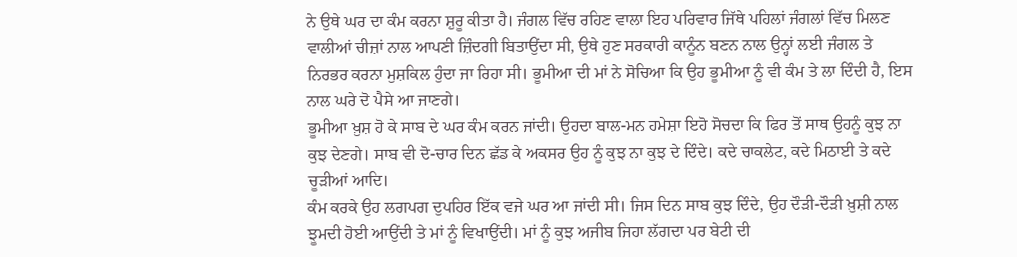ਨੇ ਉਥੇ ਘਰ ਦਾ ਕੰਮ ਕਰਨਾ ਸ਼ੁਰੂ ਕੀਤਾ ਹੈ। ਜੰਗਲ ਵਿੱਚ ਰਹਿਣ ਵਾਲਾ ਇਹ ਪਰਿਵਾਰ ਜਿੱਥੇ ਪਹਿਲਾਂ ਜੰਗਲਾਂ ਵਿੱਚ ਮਿਲਣ ਵਾਲੀਆਂ ਚੀਜ਼ਾਂ ਨਾਲ ਆਪਣੀ ਜ਼ਿੰਦਗੀ ਬਿਤਾਉਂਦਾ ਸੀ, ਉਥੇ ਹੁਣ ਸਰਕਾਰੀ ਕਾਨੂੰਨ ਬਣਨ ਨਾਲ ਉਨ੍ਹਾਂ ਲਈ ਜੰਗਲ ਤੇ ਨਿਰਭਰ ਕਰਨਾ ਮੁਸ਼ਕਿਲ ਹੁੰਦਾ ਜਾ ਰਿਹਾ ਸੀ। ਭੂਮੀਆ ਦੀ ਮਾਂ ਨੇ ਸੋਚਿਆ ਕਿ ਉਹ ਭੂਮੀਆ ਨੂੰ ਵੀ ਕੰਮ ਤੇ ਲਾ ਦਿੰਦੀ ਹੈ, ਇਸ ਨਾਲ ਘਰੇ ਦੋ ਪੈਸੇ ਆ ਜਾਣਗੇ।
ਭੂਮੀਆ ਖ਼ੁਸ਼ ਹੋ ਕੇ ਸਾਬ ਦੇ ਘਰ ਕੰਮ ਕਰਨ ਜਾਂਦੀ। ਉਹਦਾ ਬਾਲ-ਮਨ ਹਮੇਸ਼ਾ ਇਹੋ ਸੋਚਦਾ ਕਿ ਫਿਰ ਤੋਂ ਸਾਥ ਉਹਨੂੰ ਕੁਝ ਨਾ ਕੁਝ ਦੇਣਗੇ। ਸਾਬ ਵੀ ਦੋ-ਚਾਰ ਦਿਨ ਛੱਡ ਕੇ ਅਕਸਰ ਉਹ ਨੂੰ ਕੁਝ ਨਾ ਕੁਝ ਦੇ ਦਿੰਦੇ। ਕਦੇ ਚਾਕਲੇਟ, ਕਦੇ ਮਿਠਾਈ ਤੇ ਕਦੇ ਚੂੜੀਆਂ ਆਦਿ।
ਕੰਮ ਕਰਕੇ ਉਹ ਲਗਪਗ ਦੁਪਹਿਰ ਇੱਕ ਵਜੇ ਘਰ ਆ ਜਾਂਦੀ ਸੀ। ਜਿਸ ਦਿਨ ਸਾਬ ਕੁਝ ਦਿੰਦੇ, ਉਹ ਦੌੜੀ-ਦੌੜੀ ਖ਼ੁਸ਼ੀ ਨਾਲ ਝੂਮਦੀ ਹੋਈ ਆਉਂਦੀ ਤੇ ਮਾਂ ਨੂੰ ਵਿਖਾਉਂਦੀ। ਮਾਂ ਨੂੰ ਕੁਝ ਅਜੀਬ ਜਿਹਾ ਲੱਗਦਾ ਪਰ ਬੇਟੀ ਦੀ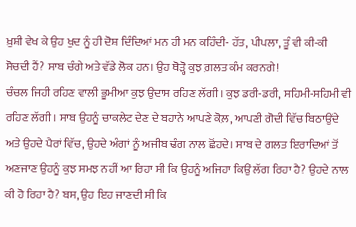ਖ਼ੁਸ਼ੀ ਵੇਖ ਕੇ ਉਹ ਖੁਦ ਨੂੰ ਹੀ ਦੋਸ਼ ਦਿੰਦਿਆਂ ਮਨ ਹੀ ਮਨ ਕਹਿੰਦੀ- ਹੱਤ, ਪੀਪਲਾ, ਤੂੰ ਵੀ ਕੀ-ਕੀ ਸੋਚਦੀ ਹੈਂ? ਸਾਬ ਚੰਗੇ ਅਤੇ ਵੱਡੇ ਲੋਕ ਹਨ। ਉਹ ਥੋੜ੍ਹੋ ਕੁਝ ਗ਼ਲਤ ਕੰਮ ਕਰਨਗੇ!
ਚੰਚਲ ਜਿਹੀ ਰਹਿਣ ਵਾਲੀ ਭੂਮੀਆ ਕੁਝ ਉਦਾਸ ਰਹਿਣ ਲੱਗੀ। ਕੁਝ ਡਰੀ-ਡਰੀ, ਸਹਿਮੀ-ਸਹਿਮੀ ਵੀ ਰਹਿਣ ਲੱਗੀ। ਸਾਬ ਉਹਨੂੰ ਚਾਕਲੇਟ ਦੇਣ ਦੇ ਬਹਾਨੇ ਆਪਣੇ ਕੋਲ਼, ਆਪਣੀ ਗੋਦੀ ਵਿੱਚ ਬਿਠਾਉਂਦੇ ਅਤੇ ਉਹਦੇ ਪੈਰਾਂ ਵਿੱਚ, ਉਹਦੇ ਅੰਗਾਂ ਨੂੰ ਅਜੀਬ ਢੰਗ ਨਾਲ ਛੋਂਹਦੇ। ਸਾਬ ਦੇ ਗਲਤ ਇਰਾਦਿਆਂ ਤੋਂ ਅਣਜਾਣ ਉਹਨੂੰ ਕੁਝ ਸਮਝ ਨਹੀਂ ਆ ਰਿਹਾ ਸੀ ਕਿ ਉਹਨੂੰ ਅਜਿਹਾ ਕਿਉਂ ਲੱਗ ਰਿਹਾ ਹੈ? ਉਹਦੇ ਨਾਲ ਕੀ ਹੋ ਰਿਹਾ ਹੈ? ਬਸ, ਉਹ ਇਹ ਜਾਣਦੀ ਸੀ ਕਿ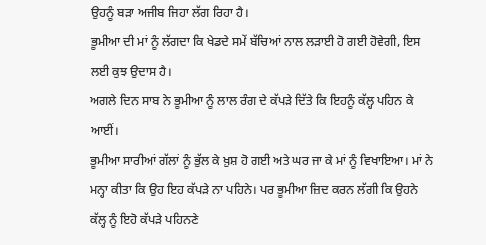ਉਹਨੂੰ ਬੜਾ ਅਜੀਬ ਜਿਹਾ ਲੱਗ ਰਿਹਾ ਹੈ।
ਭੂਮੀਆ ਦੀ ਮਾਂ ਨੂੰ ਲੱਗਦਾ ਕਿ ਖੇਡਦੇ ਸਮੇਂ ਬੱਚਿਆਂ ਨਾਲ ਲੜਾਈ ਹੋ ਗਈ ਹੋਵੇਗੀ, ਇਸ ਲਈ ਕੁਝ ਉਦਾਸ ਹੈ।
ਅਗਲੇ ਦਿਨ ਸਾਬ ਨੇ ਭੂਮੀਆ ਨੂੰ ਲਾਲ ਰੰਗ ਦੇ ਕੱਪੜੇ ਦਿੱਤੇ ਕਿ ਇਹਨੂੰ ਕੱਲ੍ਹ ਪਹਿਨ ਕੇ ਆਈਂ।
ਭੂਮੀਆ ਸਾਰੀਆਂ ਗੱਲਾਂ ਨੂੰ ਭੁੱਲ ਕੇ ਖ਼ੁਸ਼ ਹੋ ਗਈ ਅਤੇ ਘਰ ਜਾ ਕੇ ਮਾਂ ਨੂੰ ਵਿਖਾਇਆ। ਮਾਂ ਨੇ ਮਨ੍ਹਾ ਕੀਤਾ ਕਿ ਉਹ ਇਹ ਕੱਪੜੇ ਨਾ ਪਹਿਨੇ। ਪਰ ਭੂਮੀਆ ਜ਼ਿਦ ਕਰਨ ਲੱਗੀ ਕਿ ਉਹਨੇ ਕੱਲ੍ਹ ਨੂੰ ਇਹੋ ਕੱਪੜੇ ਪਹਿਨਣੇ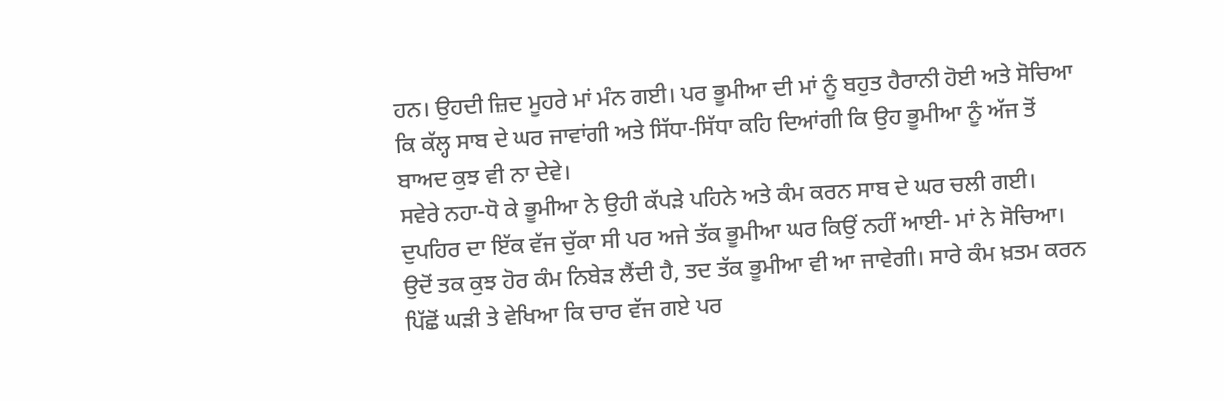ਹਨ। ਉਹਦੀ ਜ਼ਿਦ ਮੂਹਰੇ ਮਾਂ ਮੰਨ ਗਈ। ਪਰ ਭੂਮੀਆ ਦੀ ਮਾਂ ਨੂੰ ਬਹੁਤ ਹੈਰਾਨੀ ਹੋਈ ਅਤੇ ਸੋਚਿਆ ਕਿ ਕੱਲ੍ਹ ਸਾਬ ਦੇ ਘਰ ਜਾਵਾਂਗੀ ਅਤੇ ਸਿੱਧਾ-ਸਿੱਧਾ ਕਹਿ ਦਿਆਂਗੀ ਕਿ ਉਹ ਭੂਮੀਆ ਨੂੰ ਅੱਜ ਤੋਂ ਬਾਅਦ ਕੁਝ ਵੀ ਨਾ ਦੇਵੇ।
ਸਵੇਰੇ ਨਹਾ-ਧੋ ਕੇ ਭੂਮੀਆ ਨੇ ਉਹੀ ਕੱਪੜੇ ਪਹਿਨੇ ਅਤੇ ਕੰਮ ਕਰਨ ਸਾਬ ਦੇ ਘਰ ਚਲੀ ਗਈ। ਦੁਪਹਿਰ ਦਾ ਇੱਕ ਵੱਜ ਚੁੱਕਾ ਸੀ ਪਰ ਅਜੇ ਤੱਕ ਭੂਮੀਆ ਘਰ ਕਿਉਂ ਨਹੀਂ ਆਈ- ਮਾਂ ਨੇ ਸੋਚਿਆ। ਉਦੋਂ ਤਕ ਕੁਝ ਹੋਰ ਕੰਮ ਨਿਬੇੜ ਲੈਂਦੀ ਹੈ, ਤਦ ਤੱਕ ਭੂਮੀਆ ਵੀ ਆ ਜਾਵੇਗੀ। ਸਾਰੇ ਕੰਮ ਖ਼ਤਮ ਕਰਨ ਪਿੱਛੋਂ ਘੜੀ ਤੇ ਵੇਖਿਆ ਕਿ ਚਾਰ ਵੱਜ ਗਏ ਪਰ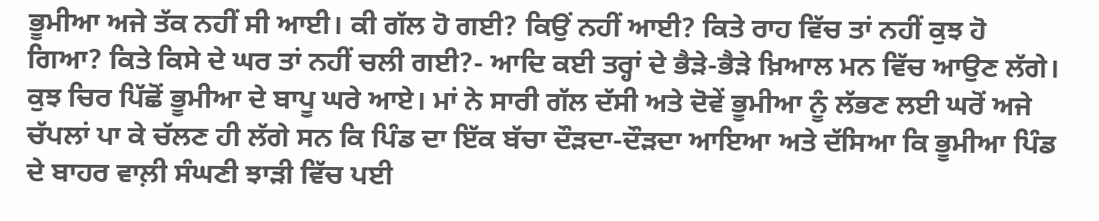ਭੂਮੀਆ ਅਜੇ ਤੱਕ ਨਹੀਂ ਸੀ ਆਈ। ਕੀ ਗੱਲ ਹੋ ਗਈ? ਕਿਉਂ ਨਹੀਂ ਆਈ? ਕਿਤੇ ਰਾਹ ਵਿੱਚ ਤਾਂ ਨਹੀਂ ਕੁਝ ਹੋ ਗਿਆ? ਕਿਤੇ ਕਿਸੇ ਦੇ ਘਰ ਤਾਂ ਨਹੀਂ ਚਲੀ ਗਈ?- ਆਦਿ ਕਈ ਤਰ੍ਹਾਂ ਦੇ ਭੈੜੇ-ਭੈੜੇ ਖ਼ਿਆਲ ਮਨ ਵਿੱਚ ਆਉਣ ਲੱਗੇ। ਕੁਝ ਚਿਰ ਪਿੱਛੋਂ ਭੂਮੀਆ ਦੇ ਬਾਪੂ ਘਰੇ ਆਏ। ਮਾਂ ਨੇ ਸਾਰੀ ਗੱਲ ਦੱਸੀ ਅਤੇ ਦੋਵੇਂ ਭੂਮੀਆ ਨੂੰ ਲੱਭਣ ਲਈ ਘਰੋਂ ਅਜੇ ਚੱਪਲਾਂ ਪਾ ਕੇ ਚੱਲਣ ਹੀ ਲੱਗੇ ਸਨ ਕਿ ਪਿੰਡ ਦਾ ਇੱਕ ਬੱਚਾ ਦੌੜਦਾ-ਦੌੜਦਾ ਆਇਆ ਅਤੇ ਦੱਸਿਆ ਕਿ ਭੂਮੀਆ ਪਿੰਡ ਦੇ ਬਾਹਰ ਵਾਲ਼ੀ ਸੰਘਣੀ ਝਾੜੀ ਵਿੱਚ ਪਈ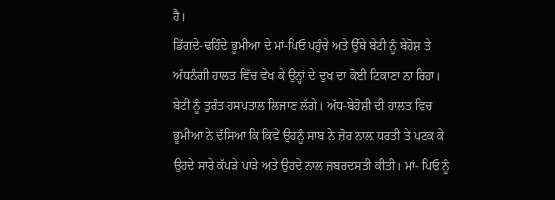ਹੈ।
ਡਿੱਗਦੇ-ਢਹਿੰਦੇ ਭੂਮੀਆ ਦੇ ਮਾਂ-ਪਿਓ ਪਹੁੰਚੇ ਅਤੇ ਉੱਥੇ ਬੇਟੀ ਨੂੰ ਬੇਹੋਸ਼ ਤੇ ਅੱਧਨੰਗੀ ਹਾਲਤ ਵਿੱਚ ਵੇਖ ਕੇ ਉਨ੍ਹਾਂ ਦੇ ਦੁਖ ਦਾ ਕੋਈ ਟਿਕਾਣਾ ਨਾ ਰਿਹਾ। ਬੇਟੀ ਨੂੰ ਤੁਰੰਤ ਹਸਪਤਾਲ ਲਿਜਾਣ ਲੱਗੇ। ਅੱਧ-ਬੇਹੋਸ਼ੀ ਦੀ ਹਾਲਤ ਵਿਚ ਭੂਮੀਆ ਨੇ ਦੱਸਿਆ ਕਿ ਕਿਵੇਂ ਉਹਨੂੰ ਸਾਬ ਨੇ ਜ਼ੋਰ ਨਾਲ਼ ਧਰਤੀ ਤੇ ਪਟਕ ਕੇ ਉਹਦੇ ਸਾਰੇ ਕੱਪੜੇ ਪਾੜੇ ਅਤੇ ਉਹਦੇ ਨਾਲ ਜ਼ਬਰਦਸਤੀ ਕੀਤੀ। ਮਾਂ- ਪਿਓ ਨੂੰ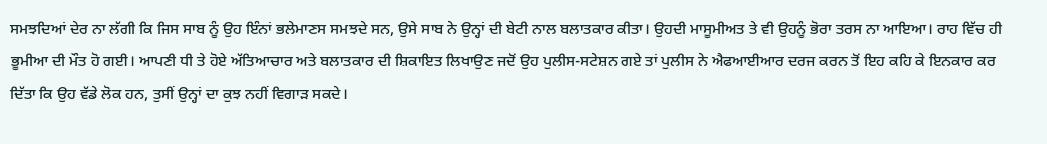ਸਮਝਦਿਆਂ ਦੇਰ ਨਾ ਲੱਗੀ ਕਿ ਜਿਸ ਸਾਬ ਨੂੰ ਉਹ ਇੰਨਾਂ ਭਲੇਮਾਣਸ ਸਮਝਦੇ ਸਨ, ਉਸੇ ਸਾਬ ਨੇ ਉਨ੍ਹਾਂ ਦੀ ਬੇਟੀ ਨਾਲ ਬਲਾਤਕਾਰ ਕੀਤਾ। ਉਹਦੀ ਮਾਸੂਮੀਅਤ ਤੇ ਵੀ ਉਹਨੂੰ ਭੋਰਾ ਤਰਸ ਨਾ ਆਇਆ। ਰਾਹ ਵਿੱਚ ਹੀ ਭੂਮੀਆ ਦੀ ਮੌਤ ਹੋ ਗਈ। ਆਪਣੀ ਧੀ ਤੇ ਹੋਏ ਅੱਤਿਆਚਾਰ ਅਤੇ ਬਲਾਤਕਾਰ ਦੀ ਸ਼ਿਕਾਇਤ ਲਿਖਾਉਣ ਜਦੋਂ ਉਹ ਪੁਲੀਸ-ਸਟੇਸ਼ਨ ਗਏ ਤਾਂ ਪੁਲੀਸ ਨੇ ਐਫਆਈਆਰ ਦਰਜ ਕਰਨ ਤੋਂ ਇਹ ਕਹਿ ਕੇ ਇਨਕਾਰ ਕਰ ਦਿੱਤਾ ਕਿ ਉਹ ਵੱਡੇ ਲੋਕ ਹਨ, ਤੁਸੀਂ ਉਨ੍ਹਾਂ ਦਾ ਕੁਝ ਨਹੀਂ ਵਿਗਾੜ ਸਕਦੇ।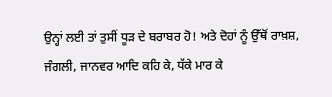ਉਨ੍ਹਾਂ ਲਈ ਤਾਂ ਤੁਸੀਂ ਧੂੜ ਦੇ ਬਰਾਬਰ ਹੋ! ਅਤੇ ਦੋਹਾਂ ਨੂੰ ਉੱਥੋਂ ਰਾਖ਼ਸ਼, ਜੰਗਲੀ, ਜਾਨਵਰ ਆਦਿ ਕਹਿ ਕੇ, ਧੱਕੇ ਮਾਰ ਕੇ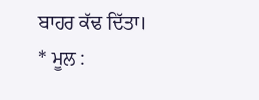ਬਾਹਰ ਕੱਢ ਦਿੱਤਾ।
* ਮੂਲ :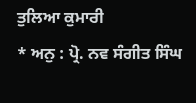ਤੁਲਿਆ ਕੁਮਾਰੀ
* ਅਨੁ : ਪ੍ਰੋ. ਨਵ ਸੰਗੀਤ ਸਿੰਘ